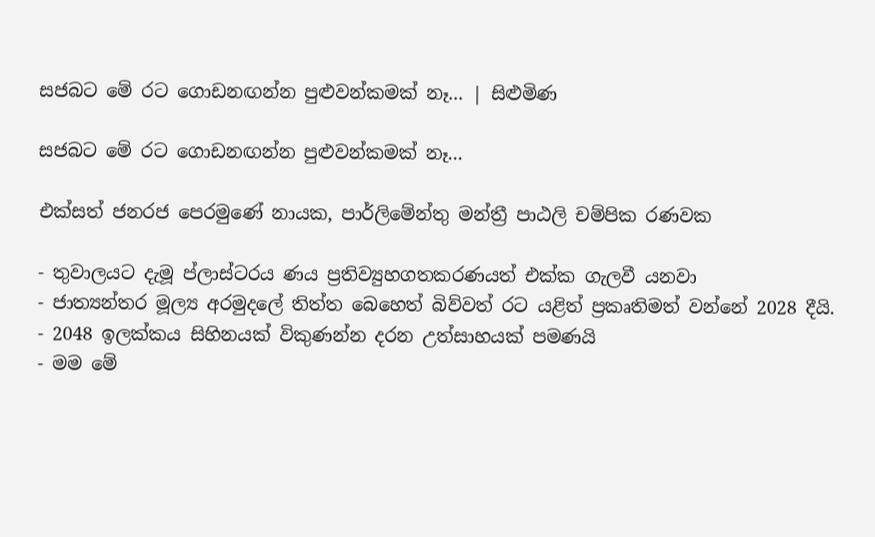සජබට මේ රට ගොඩනඟන්න පුළුවන්කමක් නෑ... | සිළුමිණ

සජබට මේ රට ගොඩනඟන්න පුළුවන්කමක් නෑ...

එක්සත් ජනරජ පෙරමුණේ නායක, පාර්ලිමේන්තු මන්ත්‍රී පාඨලි චම්පික රණවක

- තුවාලයට දැමූ ප්ලාස්ටරය ණය ප්‍රතිව්‍යුහගතකරණයත් එක්ක ගැලවී යනවා
- ජාත්‍යන්තර මූල්‍ය අරමුදලේ තිත්ත බෙහෙත් බිව්වත් රට යළිත් ප්‍රකෘතිමත් වන්නේ 2028 දීයි.
- 2048 ඉලක්කය සිහිනයක් විකුණන්න දරන උත්සාහයක් පමණයි
- මම මේ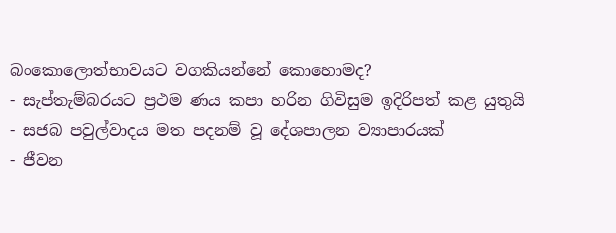බංකො‍ලොත්භාවයට වගකියන්නේ කොහොමද?
- සැප්තැම්බරයට ප්‍රථම ණය කපා හරින ගිවිසුම ඉදිරිපත් කළ යුතුයි
- සජබ පවුල්වාදය මත පදනම් වූ දේශපාලන ව්‍යාපාරයක්
- ජීවන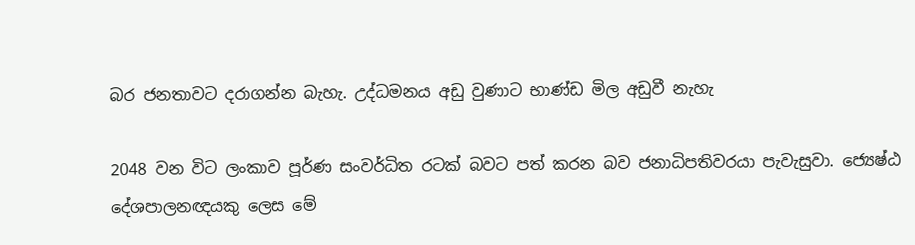බර ජනතාවට දරාගන්න බැහැ. උද්ධමනය අඩු වුණාට භාණ්ඩ මිල අඩුවී නැහැ

2048 වන විට ලංකාව පූර්ණ සංවර්ධිත රටක් බවට පත් කරන බව ජනාධිපතිවරයා පැවැසුවා. ජ්‍යෙෂ්ඨ දේශපාලනඥයකු ලෙස මේ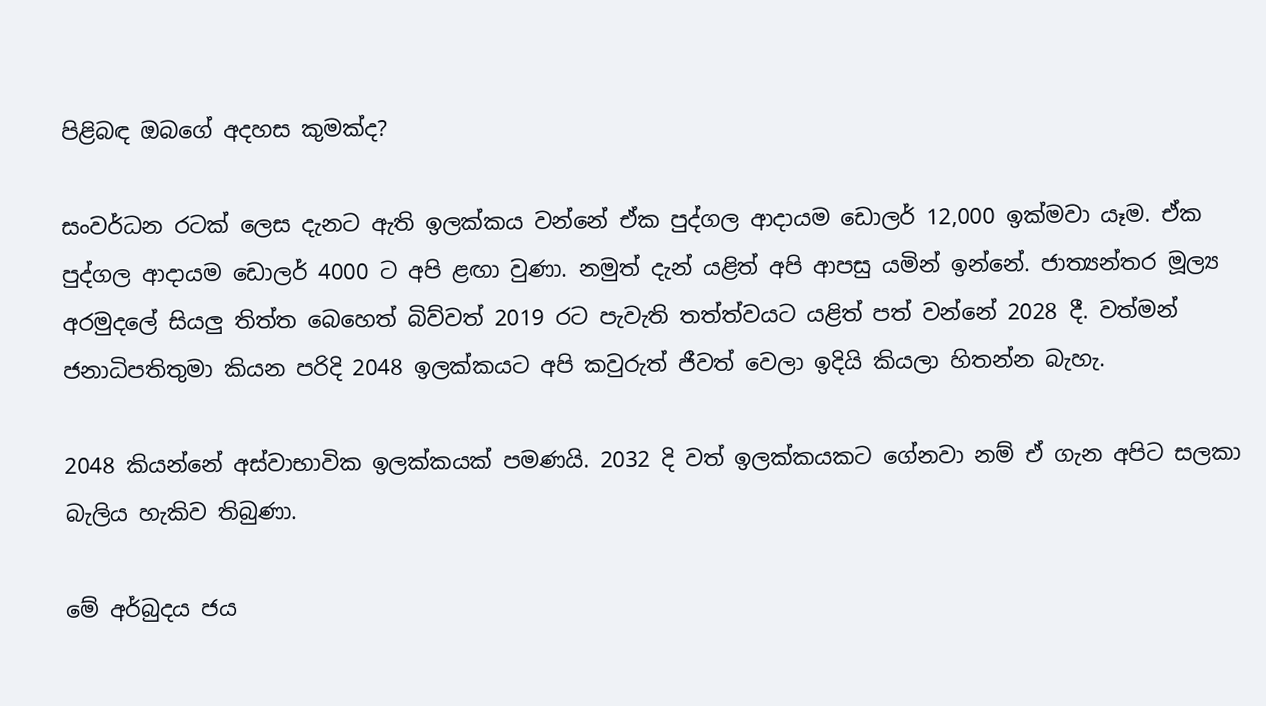පිළිබඳ ඔබගේ අදහස කුමක්ද?

සංවර්ධන රටක් ලෙස දැනට ඇති ඉලක්කය වන්නේ ඒක පුද්ගල ආදායම ඩොලර් 12,000 ඉක්මවා යෑම. ඒක පුද්ගල ආදායම ඩොලර් 4000 ට අපි ළඟා වුණා. නමුත් දැන් යළිත් අපි ආපසු යමින් ඉන්නේ. ජාත්‍යන්තර මූල්‍ය අරමුදලේ සියලු තිත්ත බෙහෙත් බිව්වත් 2019 රට පැවැති තත්ත්වයට යළිත් පත් වන්නේ 2028 දී. වත්මන් ජනාධිපතිතුමා කියන පරිදි 2048 ඉලක්කයට අපි කවුරුත් ජීවත් වෙලා ඉදියි කියලා හිතන්න බැහැ.

2048 කියන්නේ අස්වාභාවික ඉලක්කයක් පමණයි. 2032 දි වත් ඉලක්කයකට ගේනවා නම් ඒ ගැන අපිට සලකා බැලිය හැකිව තිබුණා.

මේ අර්බුදය ජය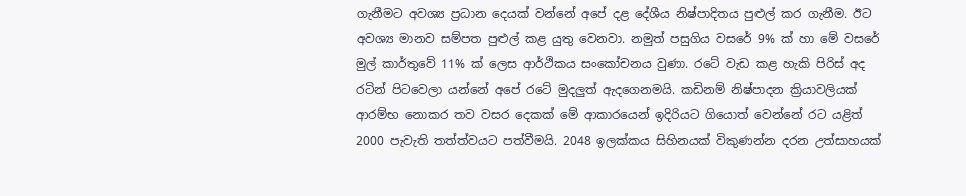ගැනීමට අවශ්‍ය ප්‍රධාන දෙයක් වන්නේ අපේ දළ දේශීය නිෂ්පාදිතය පුළුල් කර ගැනීම. ඊට අවශ්‍ය මානව සම්පත පුළුල් කළ යුතු වෙනවා. නමුත් පසුගිය වසරේ 9% ක් හා මේ වසරේ මුල් කාර්තුවේ 11% ක් ලෙස ආර්ථිකය සංකෝචනය වුණා. රටේ වැඩ කළ හැකි පිරිස් අද රටින් පිටවෙලා යන්නේ අපේ රටේ මුදලුත් ඇදගෙනමයි. කඩිනම් නිෂ්පාදන ක්‍රියාවලියක් ආරම්භ නොකර තව වසර දෙකක් මේ ආකාරයෙන් ඉදිරියට ගියොත් වෙන්නේ රට යළිත් 2000 පැවැති තත්ත්වයට පත්වීමයි. 2048 ඉලක්කය සිහිනයක් විකුණන්න දරන උත්සාහයක්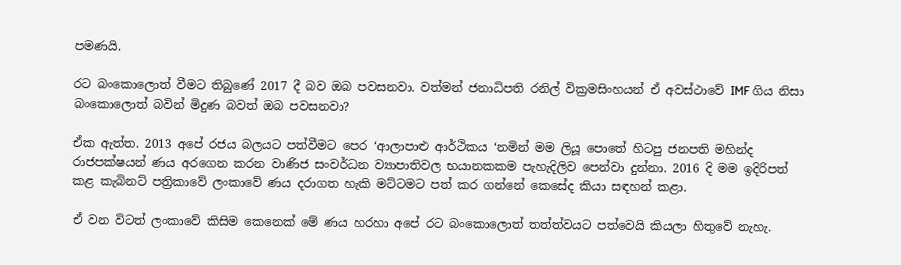පමණයි.

රට බංකොලොත් වීමට තිබුණේ 2017 දී බව ඔබ පවසනවා. වත්මන් ජනාධිපති රනිල් වික්‍රමසිංහයන් ඒ අවස්ථාවේ IMF ගිය නිසා බංකොලොත් බවින් මිදුණ බවත් ඔබ පවසනවා?

ඒක ඇත්ත. 2013 අපේ රජය බලයට පත්වීමට පෙර ‘ආලාපාළු ආර්ථිකය ‘නමින් මම ලියූ පොතේ හිටපු ජනපති මහින්ද රාජපක්ෂයන් ණය අරගෙන කරන වාණිජ සංවර්ධන ව්‍යාපාතිවල භයානකකම පැහැදිලිව පෙන්වා දුන්නා. 2016 දි මම ඉදිරිපත් කළ කැබිනට් පත්‍රිකාවේ ලංකාවේ ණය දරාගත හැකි මට්ටමට පත් කර ගන්නේ කෙසේද කියා සඳහන් කළා.

ඒ වන විටත් ලංකාවේ කිසිම කෙනෙක් මේ ණය හරහා අපේ රට බංකොලොත් තත්ත්වයට පත්වෙයි කියලා හිතුවේ නැහැ.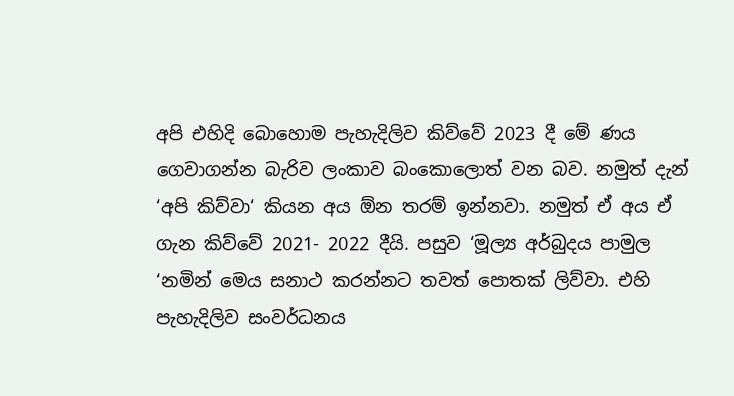අපි එහිදි බොහොම පැහැදිලිව කිව්වේ 2023 දී මේ ණය ගෙවාගන්න බැරිව ලංකාව බංකොලොත් වන බව. නමුත් දැන් ‘අපි කිව්වා‘ කියන අය ඕන තරම් ඉන්නවා. නමුත් ඒ අය ඒ ගැන කිව්වේ 2021- 2022 දීයි. පසුව ‘මූල්‍ය අර්බුදය පාමුල ‘නමින් මෙය සනාථ කරන්නට තවත් පොතක් ලිව්වා. එහි පැහැදිලිව සංවර්ධනය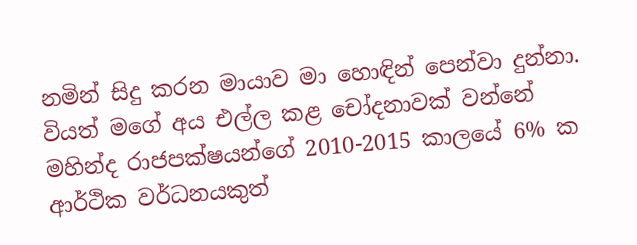නමින් සිදු කරන මායාව මා හොඳින් පෙන්වා දුන්නා. වියත් මගේ අය එල්ල කළ චෝදනාවක් වන්නේ මහින්ද රාජපක්ෂයන්ගේ 2010-2015 කාලයේ 6% ක ආර්ථික වර්ධනයකුත්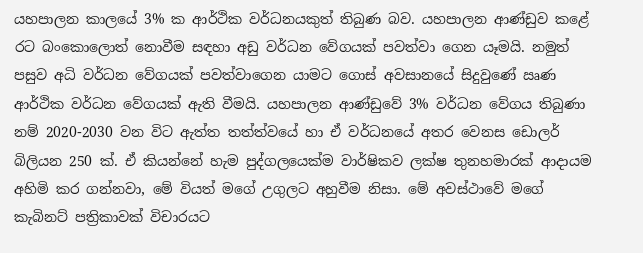යහපාලන කාලයේ 3% ක ආර්ථික වර්ධනයකුත් තිබුණ බව. යහපාලන ආණ්ඩුව කළේ රට බංකොලොත් නොවීම සඳහා අඩු වර්ධන වේගයක් පවත්වා ගෙන යෑමයි. නමුත් පසුව අධි වර්ධන වේගයක් පවත්වාගෙන යාමට ගොස් අවසානයේ සිදුවුණේ ඍණ ආර්ථික වර්ධන වේගයක් ඇති වීමයි. යහපාලන ආණ්ඩුවේ 3% වර්ධන වේගය තිබුණා නම් 2020-2030 වන විට ඇත්ත තත්ත්වයේ හා ඒ වර්ධනයේ අතර වෙනස ඩොලර් බිලියන 250 ක්. ඒ කියන්නේ හැම පුද්ගලයෙක්ම වාර්ෂිකව ලක්ෂ තුනහමාරක් ආදායම අහිමි කර ගන්නවා, මේ වියත් මගේ උගුලට අහුවීම නිසා. මේ අවස්ථාවේ මගේ කැබිනට් පත්‍රිකාවක් විචාරයට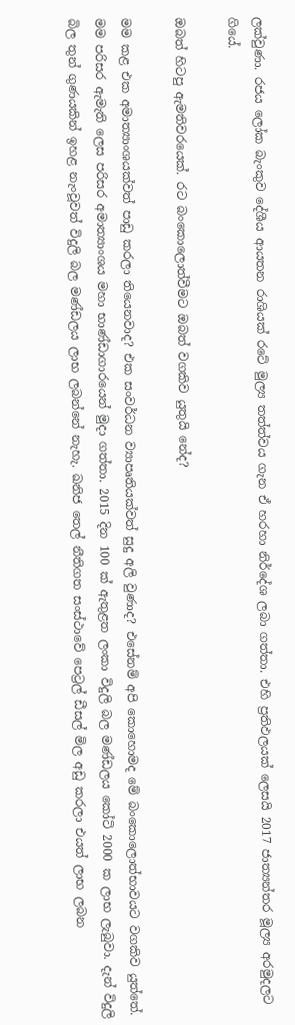ලක්වුණා. රජය ලෝක බැංකුව දේශීය ආයතන රාශියක් රටේ මුල්‍ය තත්ත්වය ගැන ඒ හරහා නිර්දේශ ලබා ගත්තා. එහි ප්‍රතිඵලයක් ලෙසයි 2017 ජාත්‍යන්තර මූල්‍ය අරමුදලට ගියේ.

ඔබත් හිටපු ඇමතිවරයෙක්. රට බංකොලොත්වීමට ඔබත් වගකිව යුතුයි නේද?

මම කළ එක අමාත්‍යාංශයක්වත් පාඩු කරලා තියෙනවාද? එක සංවර්ධන ව්‍යාපෘතියක්වත් සුදු අලි වුණාද? එසේනම් අපි කොහොමද මේ බංකොලොත්භාවයට වගකිව යුත්තේ. මම පරිසර ඇමැති ලෙස පරිසර අමාත්‍යාංශය මහා භාණ්ඩාගාරයෙන් මුදා ගත්තා. 2015 දින 100 ක් ඇතුළත ලංකා විදුලි බල මණ්ඩලය කෝටි 2000 ක ලාභ ලැබුවා. දැන් විදුලි බිල තුන් ගුණයකින් ඉහළ නැංවූවත් විදුලි බල මණ්ඩලය ලාභ ලබන්නේ නැහැ. ඛනිජ තෙල් නීතිගත සංස්ථාවේ පෙට්‍රල් ඩීසල් මිල අඩු කරලා එයත් ලාභ ලබන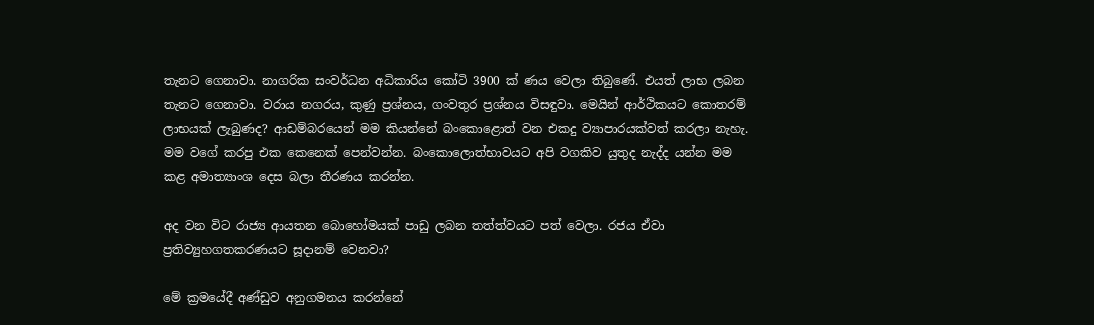තැනට ගෙනාවා. නාගරික සංවර්ධන අධිකාරිය කෝටි 3900 ක් ණය වෙලා තිබුණේ. එයත් ලාභ ලබන තැනට ගෙනාවා. වරාය නගරය, කුණු ප්‍රශ්නය, ගංවතුර ප්‍රශ්නය විසඳුවා. මෙයින් ආර්ථිකයට කොතරම් ලාභයක් ලැබුණද? ආඩම්බරයෙන් මම කියන්නේ බංකොළොත් වන එකදු ව්‍යාපාරයක්වත් කරලා නැහැ. මම වගේ කරපු එක කෙනෙක් පෙන්වන්න. බංකොලොත්භාවයට අපි වගකිව යුතුද නැද්ද යන්න මම කළ අමාත්‍යාංශ දෙස බලා තීරණය කරන්න.

අද වන විට රාජ්‍ය ආයතන බොහෝමයක් පාඩු ලබන තත්ත්වයට පත් වෙලා. රජය ඒවා ප්‍රතිව්‍යුහගතකරණයට සූදානම් වෙනවා?

මේ ක්‍රමයේදී අණ්ඩුව අනුගමනය කරන්නේ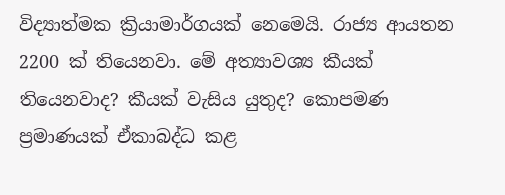විද්‍යාත්මක ක්‍රියාමාර්ගයක් නෙමෙයි. රාජ්‍ය ආයතන 2200 ක් තියෙනවා. මේ අත්‍යාවශ්‍ය කීයක් තියෙනවාද? කීයක් වැසිය යුතුද? කොපමණ ප්‍රමාණයක් ඒකාබද්ධ කළ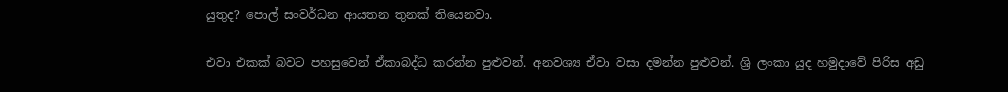යුතුද? පොල් සංවර්ධන ආයතන තුනක් තියෙනවා.

එවා එකක් බවට පහසුවෙන් ඒකාබද්ධ කරන්න පුළුවන්. අනවශ්‍ය ඒවා වසා දමන්න පුළුවන්. ශ්‍රි ලංකා යුද හමුදාවේ පිරිස අඩු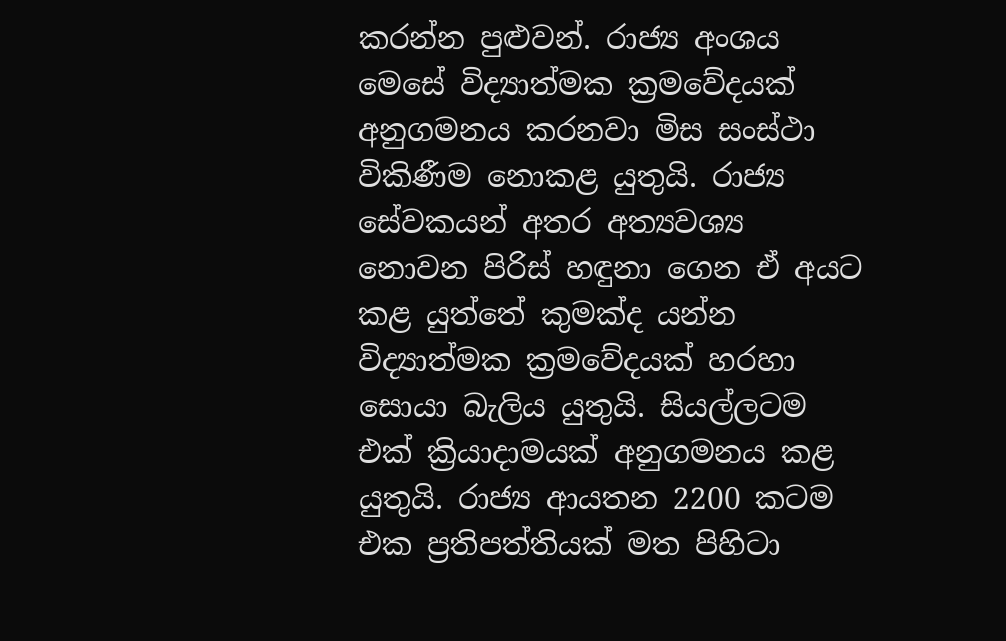කරන්න පුළුවන්. රාජ්‍ය අංශය මෙසේ විද්‍යාත්මක ක්‍රමවේදයක් අනුගමනය කරනවා මිස සංස්ථා විකිණීම නොකළ යුතුයි. රාජ්‍ය සේවකයන් අතර අත්‍යවශ්‍ය නොවන පිරිස් හඳුනා ගෙන ඒ අයට කළ යුත්තේ කුමක්ද යන්න විද්‍යාත්මක ක්‍රමවේදයක් හරහා සොයා බැලිය යුතුයි. සියල්ලටම එක් ක්‍රියාදාමයක් අනුගමනය කළ යුතුයි. රාජ්‍ය ආයතන 2200 කටම එක ප්‍රතිපත්තියක් මත පිහිටා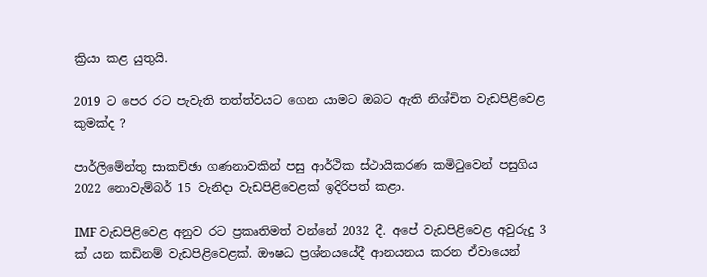ක්‍රියා කළ යුතුයි.

2019 ට පෙර රට පැවැති තත්ත්වයට ගෙන යාමට ඔබට ඇති නිශ්චිත වැඩපිළිවෙළ කුමක්ද ?

පාර්ලිමේන්තු සාකච්ඡා ගණනාවකින් පසු ආර්ථික ස්ථායිකරණ කමිටුවෙන් පසුගිය 2022 නොවැම්බර් 15 වැනිදා වැඩපිළිවෙළක් ඉදිරිපත් කළා.

IMF වැඩපිළිවෙළ අනුව රට ප්‍රකෘතිමත් වන්නේ 2032 දී. අපේ වැඩපිළිවෙළ අවුරුදු 3 ක් යන කඩිනම් වැඩපිළිවෙළක්. ඖෂධ ප්‍රශ්නයයේදී ආනයනය කරන ඒවායෙන්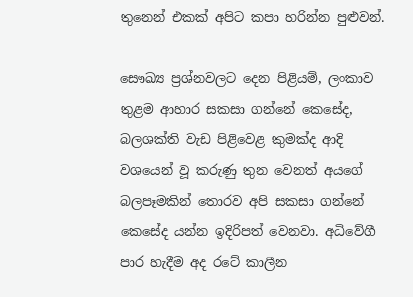තුනෙන් එකක් අපිට කපා හරින්න පුළුවන්.

සෞඛ්‍ය ප්‍රශ්නවලට දෙන පිළියම්, ලංකාව තුළම ආහාර සකසා ගන්නේ කෙසේද, බලශක්ති වැඩ පිළිවෙළ කුමක්ද ආදි වශයෙන් වූ කරුණු තුන වෙනත් අයගේ බලපෑමකින් තොරව අපි සකසා ගන්නේ කෙසේද යන්න ඉදිරිපත් වෙනවා. අධිවේගී පාර හැදීම අද රටේ කාලීන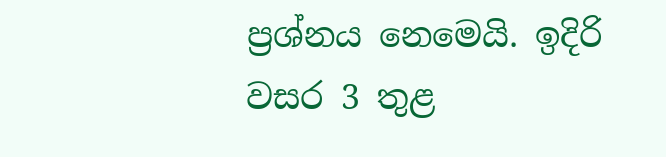ප්‍රශ්නය නෙමෙයි. ඉදිරි වසර 3 තුළ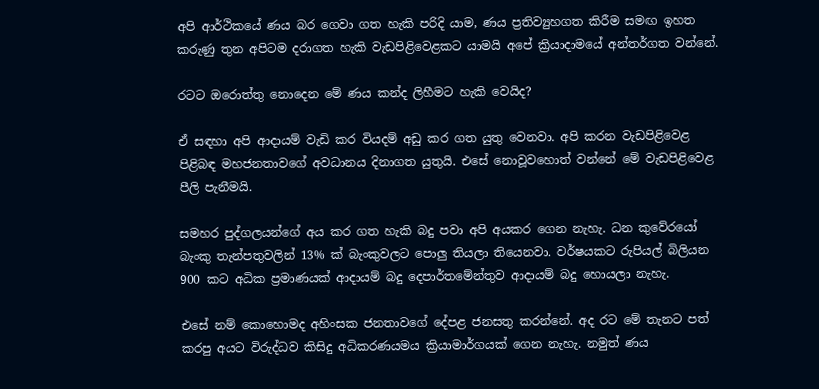අපි ආර්ථිකයේ ණය බර ගෙවා ගත හැකි පරිදි යාම, ණය ප්‍රතිව්‍යුහගත කිරීම සමඟ ඉහත කරුණු තුන අපිටම දරාගත හැකි වැඩපිළිවෙළකට යාමයි අපේ ක්‍රියාදාමයේ අන්තර්ගත වන්නේ.

රටට ඔරොත්තු නොදෙන මේ ණය කන්ද ලිහීමට හැකි වෙයිද?

ඒ සඳහා අපි ආදායම් වැඩි කර වියදම් අඩු කර ගත යුතු වෙනවා. අපි කරන වැඩපිළිවෙළ පිළිබඳ මහජනතාවගේ අවධානය දිනාගත යුතුයි. එසේ නොවූවහොත් වන්නේ මේ වැඩපිළිවෙළ පීලි පැනීමයි.

සමහර පුද්ගලයන්ගේ අය කර ගත හැකි බදු පවා අපි අයකර ගෙන නැහැ. ධන කුවේරයෝ බැංකු තැන්පතුවලින් 13% ක් බැංකුවලට පොලු තියලා තියෙනවා. වර්ෂයකට රුපියල් බිලියන 900 කට අධික ප්‍රමාණයක් ආදායම් බදු දෙපාර්තමේන්තුව ආදායම් බදු හොයලා නැහැ.

එසේ නම් කොහොමද අහිංසක ජනතාවගේ දේපළ ජනසතු කරන්නේ. අද රට මේ තැනට පත් කරපු අයට විරුද්ධව කිසිදු අධිකරණයමය ක්‍රියාමාර්ගයක් ගෙන නැහැ. නමුත් ණය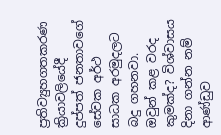ප්‍රතිව්‍යුහගතකරණ ක්‍රියාවලියේදී දුප්පත් ජනතාවගේ සේවක අර්ථ සාධක අරමුදලට බදු ගහනවා. ඔවුන් කළ වරද කුමක්ද? විශ්වාසය දිනා ගන්න නම් ආණ්ඩුව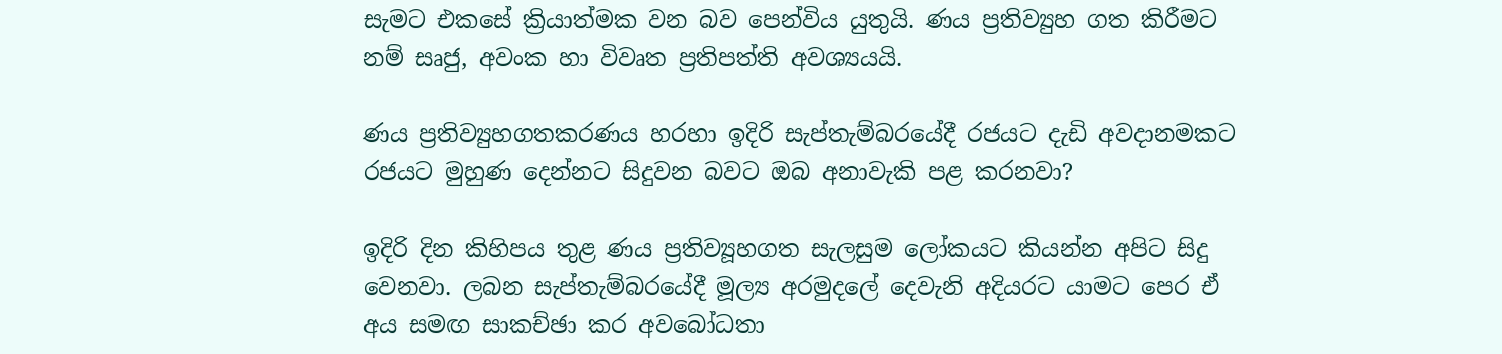සැමට එකසේ ක්‍රියාත්මක වන බව පෙන්විය යුතුයි. ණය ප්‍රතිව්‍යුහ ගත කිරීමට නම් සෘජු, අවංක හා විවෘත ප්‍රතිපත්ති අවශ්‍යයයි.

ණය ප්‍රතිව්‍යුහගතකරණය හරහා ඉදිරි සැප්තැම්බරයේදී රජයට දැඩි අවදානමකට රජයට මුහුණ දෙන්නට සිදුවන බවට ඔබ අනාවැකි පළ කරනවා?

ඉදිරි දින කිහිපය තුළ ණය ප්‍රතිව්‍යූහගත සැලසුම ලෝකයට කියන්න අපිට සිදු වෙනවා. ලබන සැප්තැම්බරයේදී මූල්‍ය අරමුදලේ දෙවැනි අදියරට යාමට පෙර ඒ අය සමඟ සාකච්ඡා කර අවබෝධතා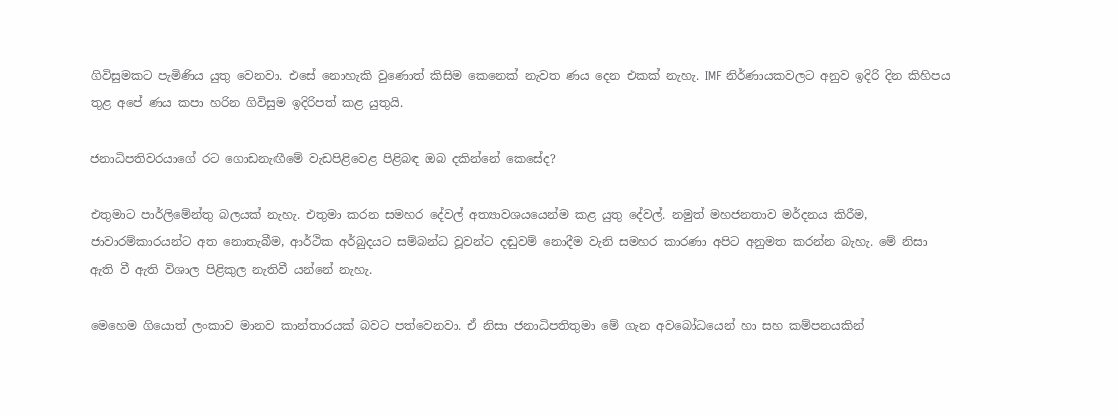ගිවිසුමකට පැමිණිය යුතු වෙනවා. එසේ නොහැකි වුණොත් කිසිම කෙනෙක් නැවත ණය දෙන එකක් නැහැ. IMF නිර්ණායකවලට අනුව ඉදිරි දින කිහිපය තුළ අපේ ණය කපා හරින ගිවිසුම ඉදිරිපත් කළ යුතුයි.

ජනාධිපතිවරයාගේ රට ගොඩනැඟීමේ වැඩපිළිවෙළ පිළිබඳ ඔබ දකින්නේ කෙසේද?

එතුමාට පාර්ලිමේන්තු බලයක් නැහැ. එතුමා කරන සමහර දේවල් අත්‍යාවශයයෙන්ම කළ යුතු දේවල්. නමුත් මහජනතාව මර්දනය කිරීම, ජාවාරම්කාරයන්ට අත නොතැබීම, ආර්ථික අර්බුදයට සම්බන්ධ වූවන්ට දඬුවම් නොදීම වැනි සමහර කාරණා අපිට අනුමත කරන්න බැහැ. මේ නිසා ඇති වී ඇති විශාල පිළිකුල නැතිවී යන්නේ නැහැ.

මෙහෙම ගියොත් ලංකාව මානව කාන්තාරයක් බවට පත්වෙනවා. ඒ නිසා ජනාධිපතිතුමා මේ ගැන අවබෝධයෙන් හා සහ කම්පනයකින්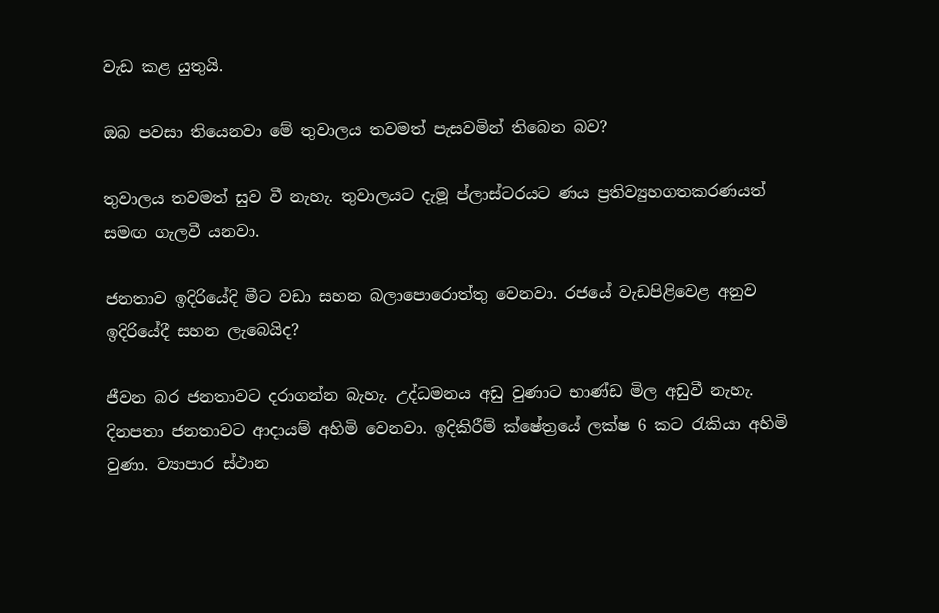වැඩ කළ යුතුයි.

ඔබ පවසා තියෙනවා මේ තුවාලය තවමත් පැසවමින් තිබෙන බව?

තුවාලය තවමත් සුව වී නැහැ. තුවාලයට දැමූ ප්ලාස්ටරයට ණය ප්‍රතිව්‍යුහගතකරණයත් සමඟ ගැලවී යනවා.

ජනතාව ඉදිරියේදි මීට වඩා සහන බලාපොරොත්තු වෙනවා. රජයේ වැඩපිළිවෙළ අනුව ඉදිරියේදී සහන ලැබෙයිද?

ජීවන බර ජනතාවට දරාගන්න බැහැ. උද්ධමනය අඩු වුණාට භාණ්ඩ මිල අඩුවී නැහැ. දිනපතා ජනතාවට ආදායම් අහිමි වෙනවා. ඉදිකිරීම් ක්ෂේත්‍රයේ ලක්ෂ 6 කට රැකියා අහිමි වුණා. ව්‍යාපාර ස්ථාන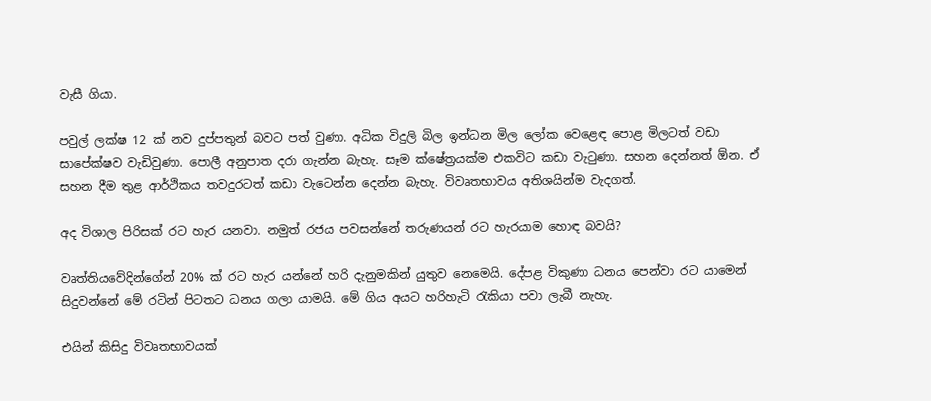වැසී ගියා.

පවුල් ලක්ෂ 12 ක් නව දුප්පතුන් බවට පත් වුණා. අධික විදුලි බිල ඉන්ධන මිල ලෝක වෙළෙඳ පොළ මිලටත් වඩා සාපේක්ෂව වැඩිවුණා. පොලී අනුපාත දරා ගැන්න බැහැ. සෑම ක්ෂේත්‍රයක්ම එකවිට කඩා වැටුණා. සහන දෙන්නත් ඕන. ඒ සහන දීම තුළ ආර්ථිකය තවදුරටත් කඩා වැටෙන්න දෙන්න බැහැ. විවෘතභාවය අතිශයින්ම වැදගත්.

අද විශාල පිරිසක් රට හැර යනවා. නමුත් රජය පවසන්නේ තරුණයන් රට හැරයාම හොඳ බවයි?

වෘත්තියවේදින්ගේන් 20% ක් රට හැර යන්නේ හරි දැනුමකින් යුතුව නෙමෙයි. දේපළ විකුණා ධනය පෙන්වා රට යාමෙන් සිදුවන්නේ මේ රටින් පිටතට ධනය ගලා යාමයි. මේ ගිය අයට හරිහැටි රැකියා පවා ලැබී නැහැ.

එයින් කිසිදු විවෘතභාවයක්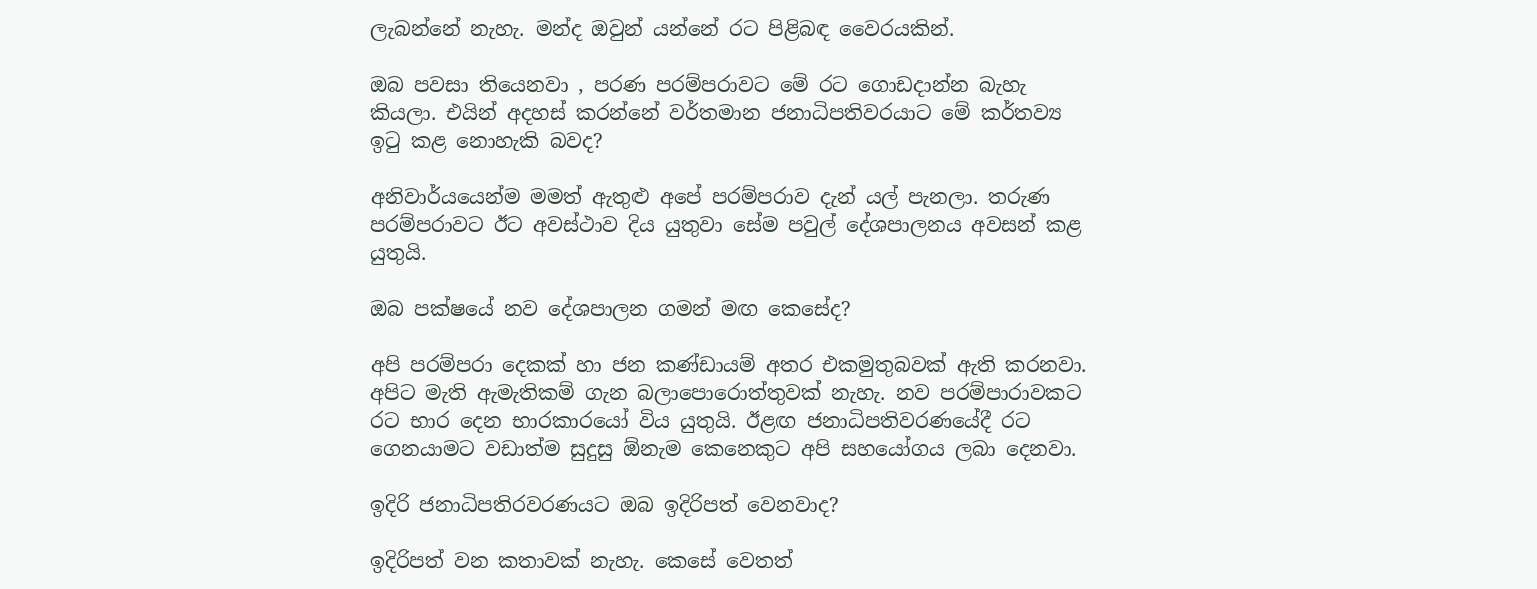ලැබන්නේ නැහැ. මන්ද ඔවුන් යන්නේ රට පිළිබඳ වෛරයකින්.

ඔබ පවසා තියෙනවා , පරණ පරම්පරාවට මේ රට ගොඩදාන්න බැහැ කියලා. එයින් අදහස් කරන්නේ වර්තමාන ජනාධිපතිවරයාට මේ කර්තව්‍ය ඉටු කළ නොහැකි බවද?

අනිවාර්යයෙන්ම මමත් ඇතුළු අපේ පරම්පරාව දැන් යල් පැනලා. තරුණ පරම්පරාවට ඊට අවස්ථාව දිය යුතුවා සේම පවුල් දේශපාලනය අවසන් කළ යුතුයි.

ඔබ පක්ෂයේ නව දේශපාලන ගමන් මඟ කෙසේද?

අපි පරම්පරා දෙකක් හා ජන කණ්ඩායම් අතර එකමුතුබවක් ඇති කරනවා. අපිට මැති ඇමැතිකම් ගැන බලාපොරොත්තුවක් නැහැ. නව පරම්පාරාවකට රට භාර දෙන භාරකාරයෝ විය යුතුයි. ඊළඟ ජනාධිපතිවරණයේදී රට ගෙනයාමට වඩාත්ම සුදුසු ඕනැම කෙනෙකුට අපි සහයෝගය ලබා දෙනවා.

ඉදිරි ජනාධිපතිරවරණයට ඔබ ඉදිරිපත් වෙනවාද?

ඉදිරිපත් වන කතාවක් නැහැ. කෙසේ වෙතත්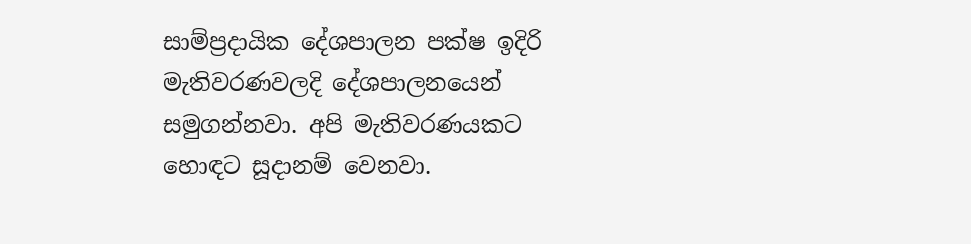සාම්ප්‍රදායික දේශපාලන පක්ෂ ඉදිරි මැතිවරණවලදි දේශපාලනයෙන් සමුගන්නවා. අපි මැතිවරණයකට හොඳට සූදානම් වෙනවා.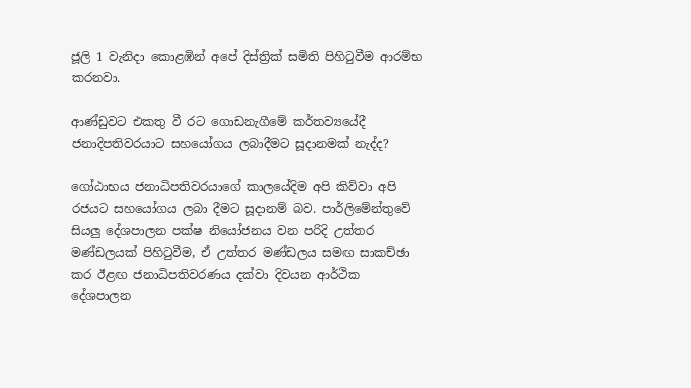ජූලි 1 වැනිදා කොළඹින් අපේ දිස්ත්‍රික් සමිති පිහිටුවීම ආරම්භ කරනවා.

ආණ්ඩුවට එකතු වී රට ගොඩනැගීමේ කර්තව්‍යයේදී ජනාදිපතිවරයාට සහයෝගය ලබාදීමට සූදානමක් නැද්ද?

ගෝඨාභය ජනාධිපතිවරයාගේ කාලයේදිම අපි කිව්වා අපි රජයට සහයෝගය ලබා දීමට සූදානම් බව. පාර්ලිමේන්තුවේ සියලු දේශපාලන පක්ෂ නියෝජනය වන පරිදි උත්තර මණ්ඩලයක් පිහිටුවීම, ඒ උත්තර මණ්ඩලය සමඟ සාකච්ඡා කර ඊළඟ ජනාධිපතිවරණය දක්වා දිවයන ආර්ථික දේශපාලන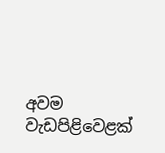අවම වැඩපිළිවෙළක්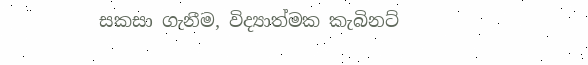සකසා ගැනීම, විද්‍යාත්මක කැබිනට්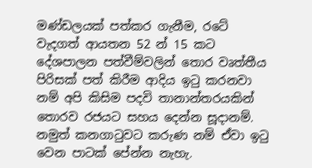මණ්ඩලයක් පත්කර ගැනීම, රටේ වැදගත් ආයතන 52 න් 15 කට දේශපාලන පත්වීම්වලින් තොර වෘත්තීය පිරිසක් පත් කිරීම ආදිය ඉටු කරනවා නම් අපි කිසිම පදවි තානාන්තරයකින් තොරව රජයට සහය දෙන්න සූදානම්. නමුත් කනගාටුවට කරුණ නම් ඒවා ඉටු වෙන පාටක් පේන්න නැහැ.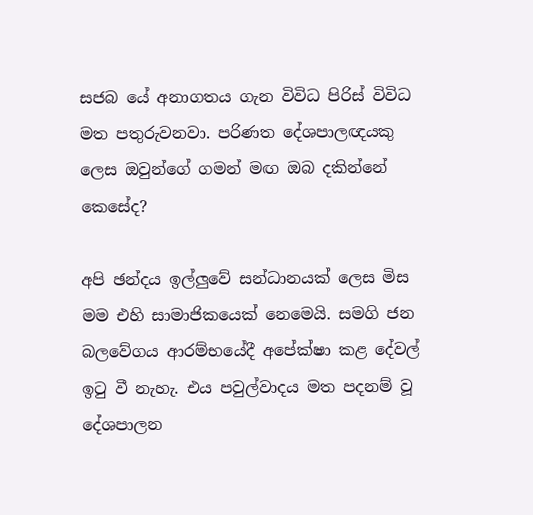සජබ යේ අනාගතය ගැන විවිධ පිරිස් විවිධ මත පතුරුවනවා. පරිණත දේශපාලඥයකු ලෙස ඔවුන්ගේ ගමන් මඟ ඔබ දකින්නේ කෙසේද?

අපි ඡන්දය ඉල්ලුවේ සන්ධානයක් ලෙස මිස මම එහි සාමාජිකයෙක් නෙමෙයි. සමගි ජන බලවේගය ආරම්භයේදී අපේක්ෂා කළ දේවල් ඉටු වී නැහැ. එය පවුල්වාදය මත පදනම් වූ දේශපාලන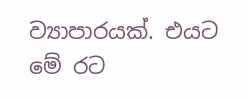ව්‍යාපාරයක්. එයට මේ රට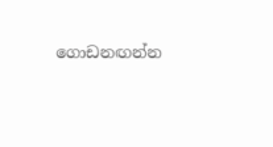ගොඩනඟන්න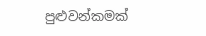පුළුවන්කමක්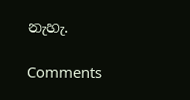නැහැ.

Comments